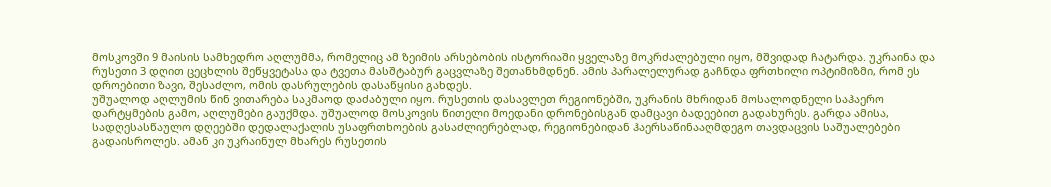მოსკოვში 9 მაისის სამხედრო აღლუმმა, რომელიც ამ ზეიმის არსებობის ისტორიაში ყველაზე მოკრძალებული იყო, მშვიდად ჩატარდა. უკრაინა და რუსეთი 3 დღით ცეცხლის შეწყვეტასა და ტვეთა მასშტაბურ გაცვლაზე შეთანხმდნენ. ამის პარალელურად გაჩნდა ფრთხილი ოპტიმიზმი, რომ ეს დროებითი ზავი, შესაძლო, ომის დასრულების დასაწყისი გახდეს.
უშუალოდ აღლუმის წინ ვითარება საკმაოდ დაძაბული იყო. რუსეთის დასავლეთ რეგიონებში, უკრანის მხრიდან მოსალოდნელი საჰაერო დარტყმების გამო, აღლუმები გაუქმდა. უშუალოდ მოსკოვის წითელი მოედანი დრონებისგან დამცავი ბადეებით გადახურეს. გარდა ამისა, სადღესასწაულო დღეებში დედალაქალის უსაფრთხოების გასაძლიერებლად, რეგიონებიდან ჰაერსაწინააღმდეგო თავდაცვის საშუალებები გადაისროლეს. ამან კი უკრაინულ მხარეს რუსეთის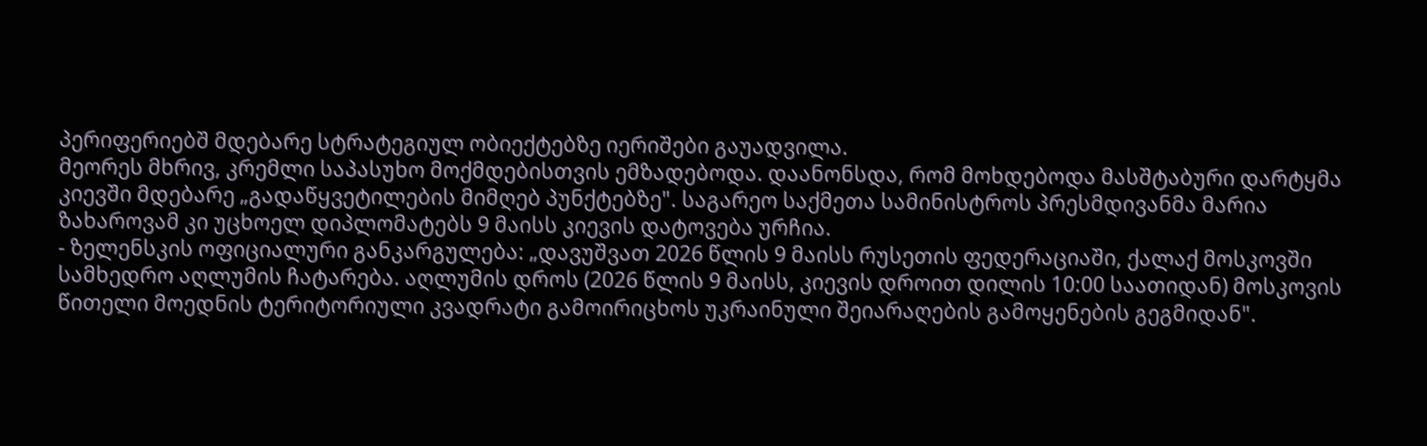პერიფერიებშ მდებარე სტრატეგიულ ობიექტებზე იერიშები გაუადვილა.
მეორეს მხრივ, კრემლი საპასუხო მოქმდებისთვის ემზადებოდა. დაანონსდა, რომ მოხდებოდა მასშტაბური დარტყმა კიევში მდებარე „გადაწყვეტილების მიმღებ პუნქტებზე". საგარეო საქმეთა სამინისტროს პრესმდივანმა მარია ზახაროვამ კი უცხოელ დიპლომატებს 9 მაისს კიევის დატოვება ურჩია.
- ზელენსკის ოფიციალური განკარგულება: „დავუშვათ 2026 წლის 9 მაისს რუსეთის ფედერაციაში, ქალაქ მოსკოვში სამხედრო აღლუმის ჩატარება. აღლუმის დროს (2026 წლის 9 მაისს, კიევის დროით დილის 10:00 საათიდან) მოსკოვის წითელი მოედნის ტერიტორიული კვადრატი გამოირიცხოს უკრაინული შეიარაღების გამოყენების გეგმიდან".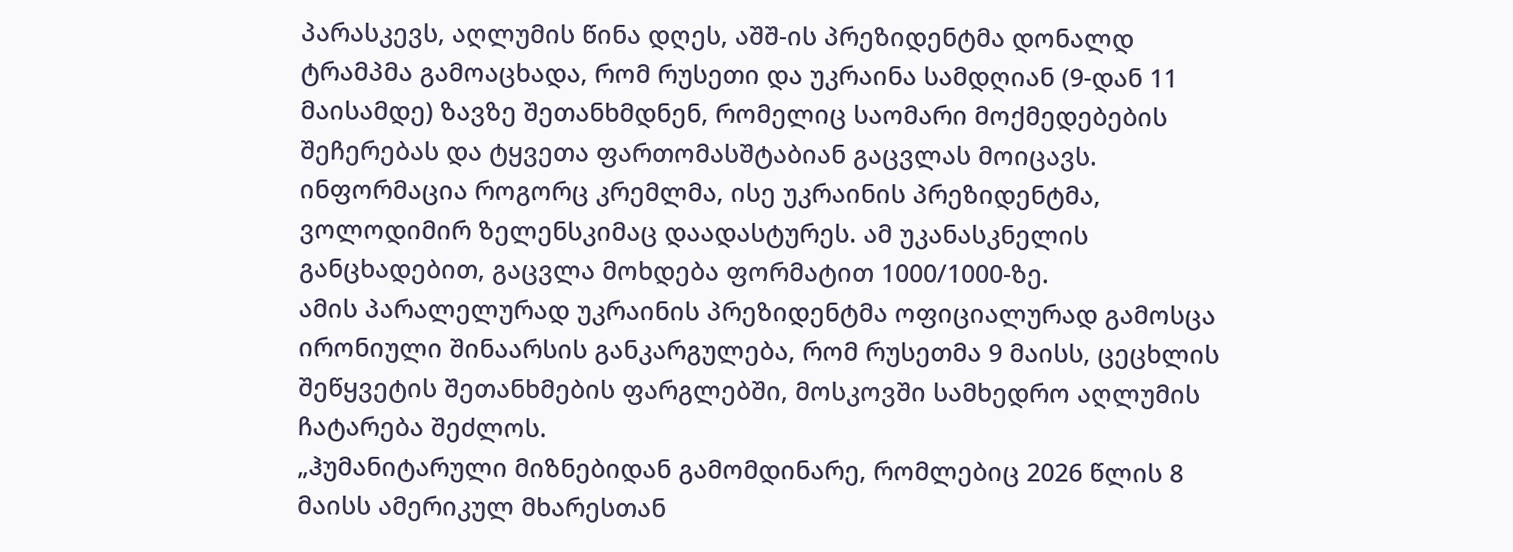პარასკევს, აღლუმის წინა დღეს, აშშ-ის პრეზიდენტმა დონალდ ტრამპმა გამოაცხადა, რომ რუსეთი და უკრაინა სამდღიან (9-დან 11 მაისამდე) ზავზე შეთანხმდნენ, რომელიც საომარი მოქმედებების შეჩერებას და ტყვეთა ფართომასშტაბიან გაცვლას მოიცავს. ინფორმაცია როგორც კრემლმა, ისე უკრაინის პრეზიდენტმა, ვოლოდიმირ ზელენსკიმაც დაადასტურეს. ამ უკანასკნელის განცხადებით, გაცვლა მოხდება ფორმატით 1000/1000-ზე.
ამის პარალელურად უკრაინის პრეზიდენტმა ოფიციალურად გამოსცა ირონიული შინაარსის განკარგულება, რომ რუსეთმა 9 მაისს, ცეცხლის შეწყვეტის შეთანხმების ფარგლებში, მოსკოვში სამხედრო აღლუმის ჩატარება შეძლოს.
„ჰუმანიტარული მიზნებიდან გამომდინარე, რომლებიც 2026 წლის 8 მაისს ამერიკულ მხარესთან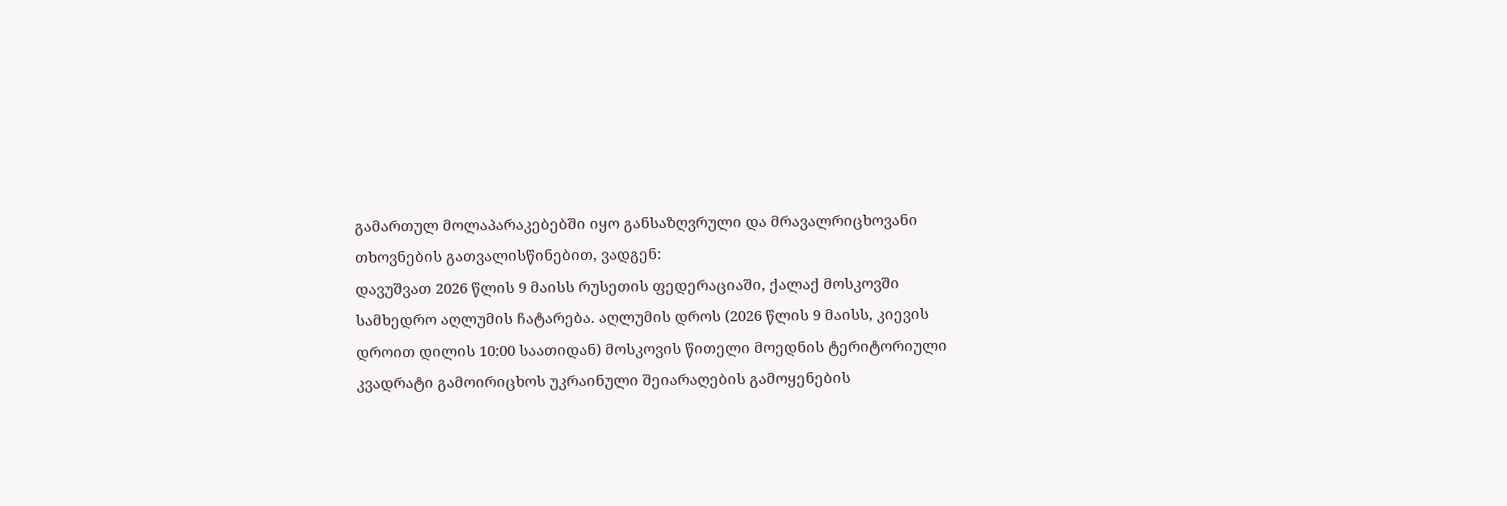გამართულ მოლაპარაკებებში იყო განსაზღვრული და მრავალრიცხოვანი თხოვნების გათვალისწინებით, ვადგენ:
დავუშვათ 2026 წლის 9 მაისს რუსეთის ფედერაციაში, ქალაქ მოსკოვში სამხედრო აღლუმის ჩატარება. აღლუმის დროს (2026 წლის 9 მაისს, კიევის დროით დილის 10:00 საათიდან) მოსკოვის წითელი მოედნის ტერიტორიული კვადრატი გამოირიცხოს უკრაინული შეიარაღების გამოყენების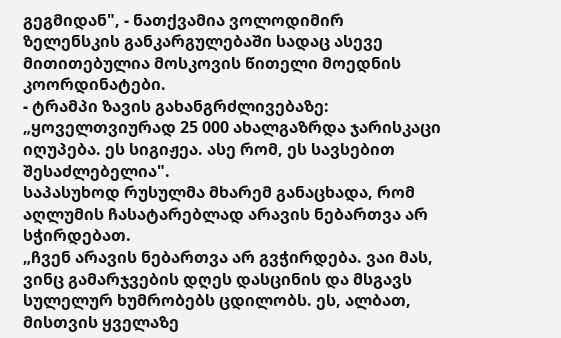გეგმიდან", - ნათქვამია ვოლოდიმირ ზელენსკის განკარგულებაში სადაც ასევე მითითებულია მოსკოვის წითელი მოედნის კოორდინატები.
- ტრამპი ზავის გახანგრძლივებაზე: „ყოველთვიურად 25 000 ახალგაზრდა ჯარისკაცი იღუპება. ეს სიგიჟეა. ასე რომ, ეს სავსებით შესაძლებელია".
საპასუხოდ რუსულმა მხარემ განაცხადა, რომ აღლუმის ჩასატარებლად არავის ნებართვა არ სჭირდებათ.
„ჩვენ არავის ნებართვა არ გვჭირდება. ვაი მას, ვინც გამარჯვების დღეს დასცინის და მსგავს სულელურ ხუმრობებს ცდილობს. ეს, ალბათ, მისთვის ყველაზე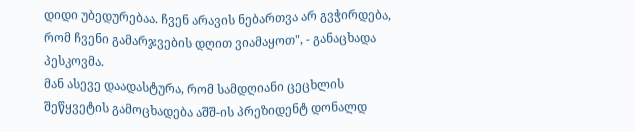დიდი უბედურებაა. ჩვენ არავის ნებართვა არ გვჭირდება, რომ ჩვენი გამარჯვების დღით ვიამაყოთ", - განაცხადა პესკოვმა.
მან ასევე დაადასტურა, რომ სამდღიანი ცეცხლის შეწყვეტის გამოცხადება აშშ-ის პრეზიდენტ დონალდ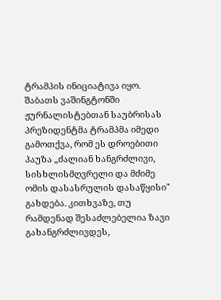ტრამპის ინიციატივა იყო.
შაბათს ვაშინგტონში ჟურნალისტებთან საუბრისას პრეზიდენტმა ტრამპმა იმედი გამოთქვა, რომ ეს დროებითი პაუზა „ძალიან ხანგრძლივი, სისხლისმღვრელი და მძიმე ომის დასასრულის დასაწყისი" გახდება. კითხვაზე, თუ რამდენად შესაძლებელია ზავი გახანგრძლივდეს,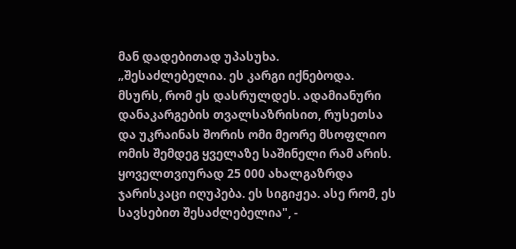მან დადებითად უპასუხა.
„შესაძლებელია. ეს კარგი იქნებოდა. მსურს, რომ ეს დასრულდეს. ადამიანური დანაკარგების თვალსაზრისით, რუსეთსა და უკრაინას შორის ომი მეორე მსოფლიო ომის შემდეგ ყველაზე საშინელი რამ არის. ყოველთვიურად 25 000 ახალგაზრდა ჯარისკაცი იღუპება. ეს სიგიჟეა. ასე რომ, ეს სავსებით შესაძლებელია", -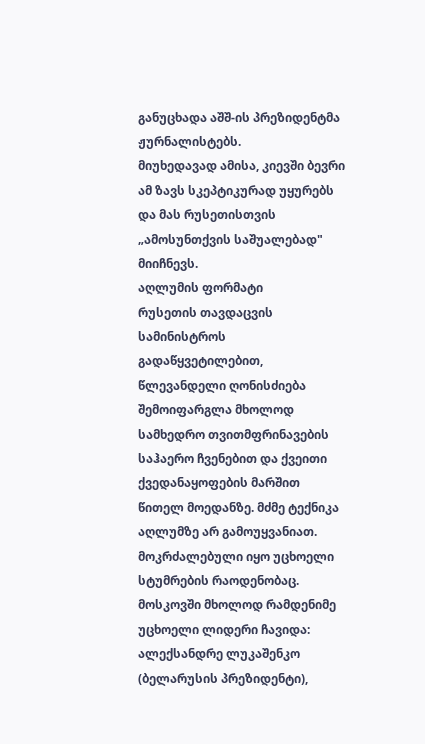განუცხადა აშშ-ის პრეზიდენტმა ჟურნალისტებს.
მიუხედავად ამისა, კიევში ბევრი ამ ზავს სკეპტიკურად უყურებს და მას რუსეთისთვის „ამოსუნთქვის საშუალებად" მიიჩნევს.
აღლუმის ფორმატი
რუსეთის თავდაცვის სამინისტროს გადაწყვეტილებით, წლევანდელი ღონისძიება შემოიფარგლა მხოლოდ სამხედრო თვითმფრინავების საჰაერო ჩვენებით და ქვეითი ქვედანაყოფების მარშით წითელ მოედანზე. მძმე ტექნიკა აღლუმზე არ გამოუყვანიათ.
მოკრძალებული იყო უცხოელი სტუმრების რაოდენობაც. მოსკოვში მხოლოდ რამდენიმე უცხოელი ლიდერი ჩავიდა: ალექსანდრე ლუკაშენკო (ბელარუსის პრეზიდენტი),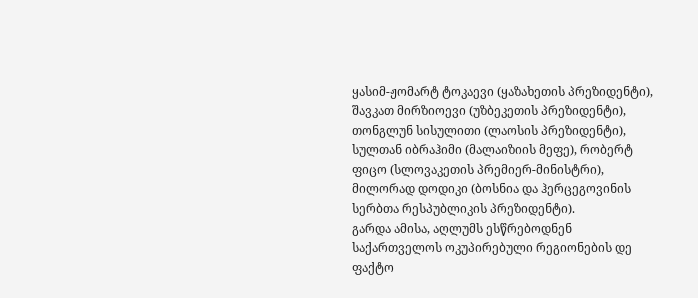ყასიმ-ჟომარტ ტოკაევი (ყაზახეთის პრეზიდენტი), შავკათ მირზიოევი (უზბეკეთის პრეზიდენტი), თონგლუნ სისულითი (ლაოსის პრეზიდენტი), სულთან იბრაჰიმი (მალაიზიის მეფე), რობერტ ფიცო (სლოვაკეთის პრემიერ-მინისტრი), მილორად დოდიკი (ბოსნია და ჰერცეგოვინის სერბთა რესპუბლიკის პრეზიდენტი).
გარდა ამისა, აღლუმს ესწრებოდნენ საქართველოს ოკუპირებული რეგიონების დე ფაქტო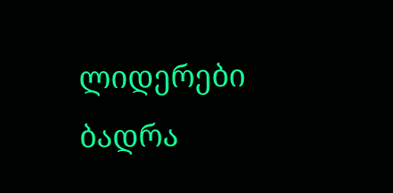ლიდერები ბადრა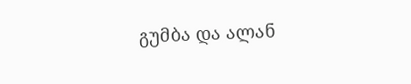გუმბა და ალან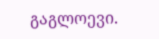გაგლოევი.